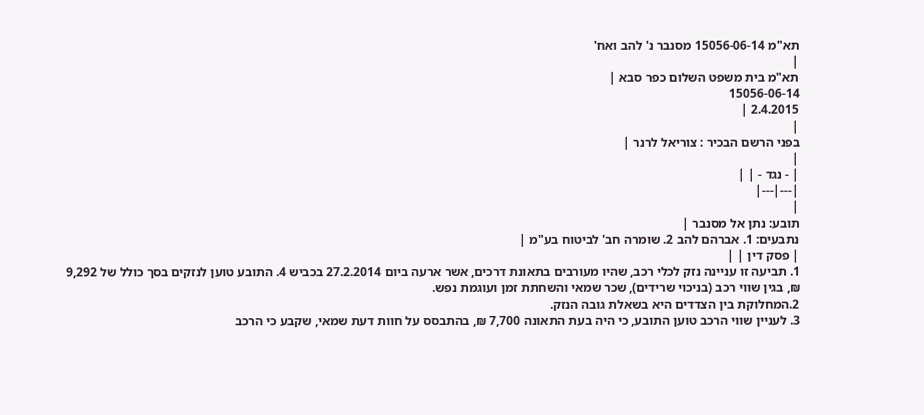תא"מ 15056-06-14 מסנבר נ' להב ואח'
|
תא"מ בית משפט השלום כפר סבא |
15056-06-14
2.4.2015 |
|
בפני הרשם הבכיר : צוריאל לרנר |
|
| - נגד - | |
|---|---|
|
תובע: נתן אל מסנבר |
נתבעים: 1. אברהם להב 2. שומרה חב' לביטוח בע"מ |
| פסק דין | |
1. תביעה זו עניינה נזק לכלי רכב, שהיו מעורבים בתאונת דרכים, אשר ארעה ביום 27.2.2014 בכביש 4. התובע טוען לנזקים בסך כולל של 9,292 ₪, בגין שווי רכב (בניכוי שרידים), שכר שמאי והשחתת זמן ועוגמת נפש.
2.המחלוקת בין הצדדים היא בשאלת גובה הנזק.
3. לעניין שווי הרכב טוען התובע, כי היה בעת התאונה 7,700 ₪, בהתבסס על חוות דעת שמאי, שקבע כי הרכב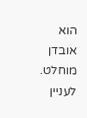הוא אובדן מוחלט. לעניין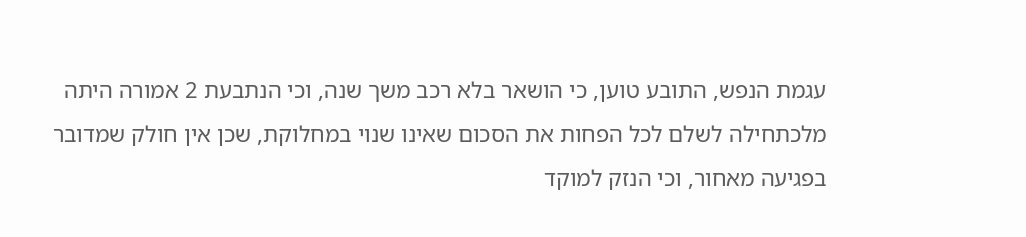עגמת הנפש, התובע טוען, כי הושאר בלא רכב משך שנה, וכי הנתבעת 2 אמורה היתה מלכתחילה לשלם לכל הפחות את הסכום שאינו שנוי במחלוקת, שכן אין חולק שמדובר בפגיעה מאחור, וכי הנזק למוקד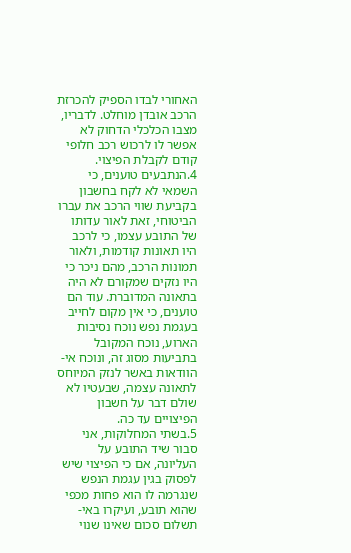האחורי לבדו הספיק להכרזת הרכב אובדן מוחלט. לדבריו, מצבו הכלכלי הדחוק לא אפשר לו לרכוש רכב חלופי קודם לקבלת הפיצוי.
4.הנתבעים טוענים, כי השמאי לא לקח בחשבון בקביעת שווי הרכב את עברו הביטוחי, זאת לאור עדותו של התובע עצמו, כי לרכב היו תאונות קודמות, ולאור תמונות הרכב, מהם ניכר כי היו נזקים שמקורם לא היה בתאונה המדוברת. עוד הם טוענים, כי אין מקום לחייב בעגמת נפש נוכח נסיבות הארוע, נוכח המקובל בתביעות מסוג זה, ונוכח אי-הוודאות באשר לנזק המיוחס לתאונה עצמה, שבעטיו לא שולם דבר על חשבון הפיצויים עד כה.
5.בשתי המחלוקות, אני סבור שיד התובע על העליונה, אם כי הפיצוי שיש לפסוק בגין עגמת הנפש שנגרמה לו הוא פחות מכפי שהוא תובע, ועיקרו באי-תשלום סכום שאינו שנוי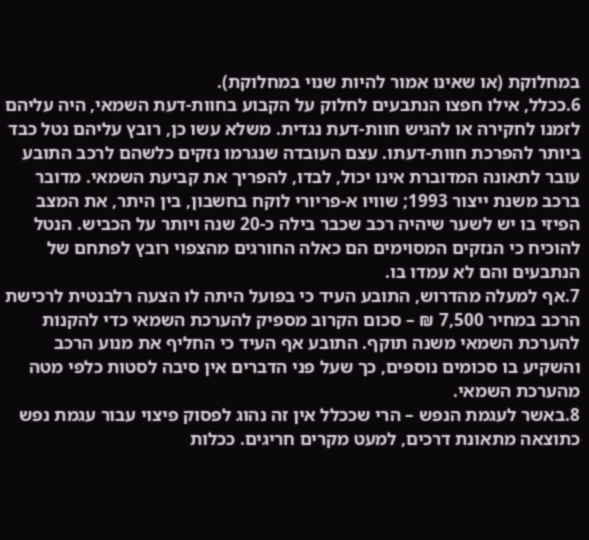במחלוקת (או שאינו אמור להיות שנוי במחלוקת).
6.ככלל, אילו חפצו הנתבעים לחלוק על הקבוע בחוות-דעת השמאי, היה עליהם לזמנו לחקירה או להגיש חוות-דעת נגדית. משלא עשו כן, רובץ עליהם נטל כבד ביותר להפרכת חוות-דעתו. עצם העובדה שנגרמו נזקים כלשהם לרכב התובע עובר לתאונה המדוברת אינו יכול, לבדו, להפריך את קביעת השמאי. מדובר ברכב משנת ייצור 1993; שוויו א-פריורי לוקח בחשבון, בין היתר, את המצב הפיזי בו יש לשער שיהיה רכב שכבר בילה כ-20 שנה ויותר על הכביש. הנטל להוכיח כי הנזקים המסוימים הם כאלה החורגים מהצפוי רובץ לפתחם של הנתבעים והם לא עמדו בו.
7.אף למעלה מהדרוש, התובע העיד כי בפועל היתה לו הצעה רלבנטית לרכישת הרכב במחיר 7,500 ₪ – סכום הקרוב מספיק להערכת השמאי כדי להקנות להערכת השמאי משנה תוקף. התובע אף העיד כי החליף את מנוע הרכב והשקיע בו סכומים נוספים, כך שעל פני הדברים אין סיבה לסטות כלפי מטה מהערכת השמאי.
8.באשר לעגמת הנפש – הרי שככלל אין זה נהוג לפסוק פיצוי עבור עגמת נפש כתוצאה מתאונת דרכים, למעט מקרים חריגים. ככלות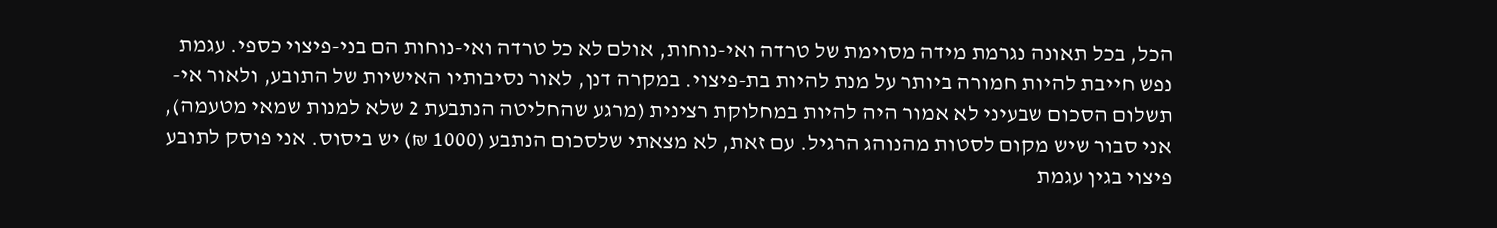הכל, בכל תאונה נגרמת מידה מסוימת של טרדה ואי-נוחות, אולם לא כל טרדה ואי-נוחות הם בני-פיצוי כספי. עגמת נפש חייבת להיות חמורה ביותר על מנת להיות בת-פיצוי. במקרה דנן, לאור נסיבותיו האישיות של התובע, ולאור אי-תשלום הסכום שבעיני לא אמור היה להיות במחלוקת רצינית (מרגע שהחליטה הנתבעת 2 שלא למנות שמאי מטעמה), אני סבור שיש מקום לסטות מהנוהג הרגיל. עם זאת, לא מצאתי שלסכום הנתבע (1000 ₪) יש ביסוס. אני פוסק לתובע פיצוי בגין עגמת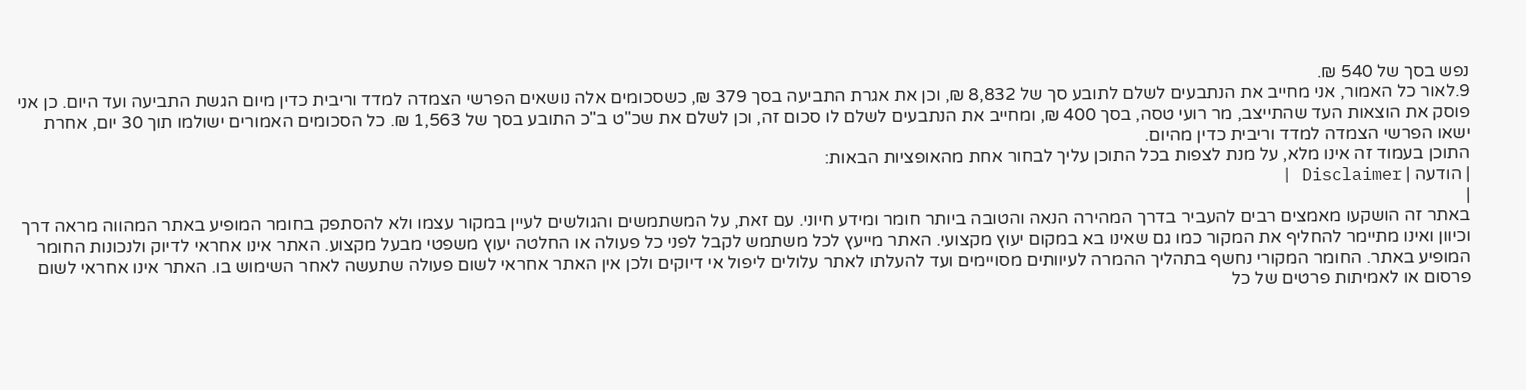נפש בסך של 540 ₪.
9.לאור כל האמור, אני מחייב את הנתבעים לשלם לתובע סך של 8,832 ₪, וכן את אגרת התביעה בסך 379 ₪, כשסכומים אלה נושאים הפרשי הצמדה למדד וריבית כדין מיום הגשת התביעה ועד היום. כן אני פוסק את הוצאות העד שהתייצב, מר רועי טסה, בסך 400 ₪, ומחייב את הנתבעים לשלם לו סכום זה, וכן לשלם את שכ"ט ב"כ התובע בסך של 1,563 ₪. כל הסכומים האמורים ישולמו תוך 30 יום, אחרת ישאו הפרשי הצמדה למדד וריבית כדין מהיום.
התוכן בעמוד זה אינו מלא, על מנת לצפות בכל התוכן עליך לבחור אחת מהאופציות הבאות:
| הודעה | Disclaimer |
|
באתר זה הושקעו מאמצים רבים להעביר בדרך המהירה הנאה והטובה ביותר חומר ומידע חיוני. עם זאת, על המשתמשים והגולשים לעיין במקור עצמו ולא להסתפק בחומר המופיע באתר המהווה מראה דרך וכיוון ואינו מתיימר להחליף את המקור כמו גם שאינו בא במקום יעוץ מקצועי. האתר מייעץ לכל משתמש לקבל לפני כל פעולה או החלטה יעוץ משפטי מבעל מקצוע. האתר אינו אחראי לדיוק ולנכונות החומר המופיע באתר. החומר המקורי נחשף בתהליך ההמרה לעיוותים מסויימים ועד להעלתו לאתר עלולים ליפול אי דיוקים ולכן אין האתר אחראי לשום פעולה שתעשה לאחר השימוש בו. האתר אינו אחראי לשום פרסום או לאמיתות פרטים של כל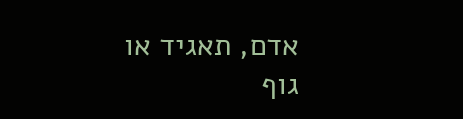אדם, תאגיד או גוף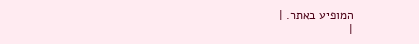המופיע באתר. |
|